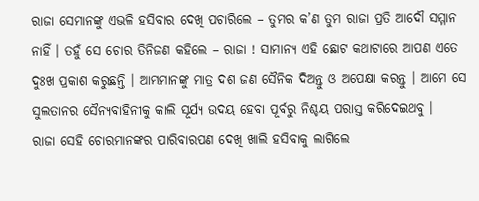ରାଜା ସେମାନଙ୍କୁ ଏଭଳି ହସିବାର ଦେଖି ପଚାରିଲେ – ତୁମର କ’ଣ ତୁମ ରାଜା ପ୍ରତି ଆଦୌ ସମ୍ମାନ ନାହିଁ । ତହୁଁ ସେ ଚୋର ତିନିଜଣ କହିଲେ – ରାଜା ! ସାମାନ୍ୟ ଏହି ଛୋଟ କଥାଟାରେ ଆପଣ ଏତେ ଦୁଃଖ ପ୍ରକାଶ କରୁଛନ୍ତି । ଆମ୍ଭମାନଙ୍କୁ ମାତ୍ର ଦଶ ଜଣ ସୈନିକ ଦିଅନ୍ତୁ ଓ ଅପେକ୍ଷା କରନ୍ତୁ । ଆମେ ସେ ସୁଲତାନର ସୈନ୍ୟବାହିନୀକୁ କାଲି ସୂର୍ଯ୍ୟ ଉଦୟ ହେବା ପୂର୍ବରୁ ନିଶ୍ଚୟ ପରାସ୍ତ କରିଦେଇଥବୁ ।
ରାଜା ସେହି ଚୋରମାନଙ୍କର ପାରିବାରପଣ ଦେଖି ଖାଲି ହସିବାକୁ ଲାଗିଲେ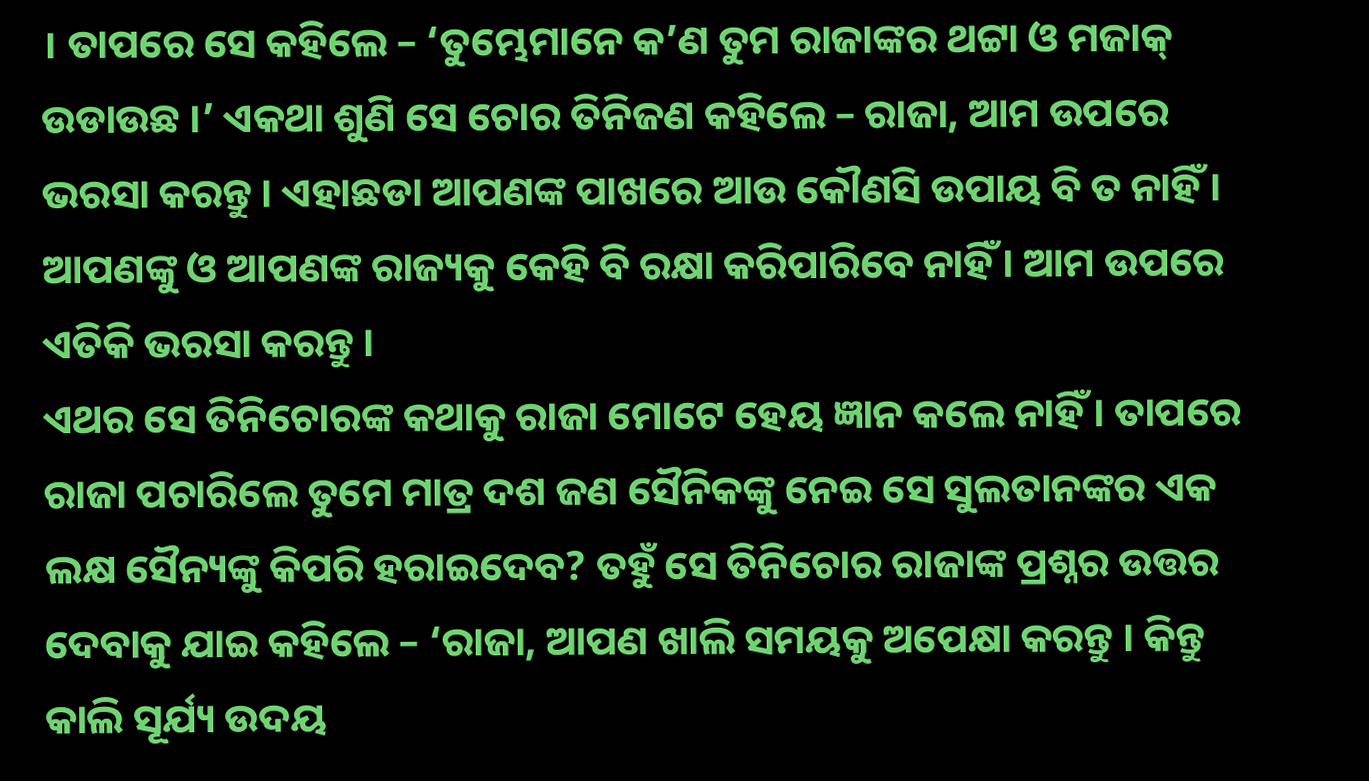। ତାପରେ ସେ କହିଲେ – ‘ତୁମ୍ଭେମାନେ କ’ଣ ତୁମ ରାଜାଙ୍କର ଥଟ୍ଟା ଓ ମଜାକ୍ ଉଡାଉଛ ।’ ଏକଥା ଶୁଣି ସେ ଚୋର ତିନିଜଣ କହିଲେ – ରାଜା, ଆମ ଉପରେ ଭରସା କରନ୍ତୁ । ଏହାଛଡା ଆପଣଙ୍କ ପାଖରେ ଆଉ କୌଣସି ଉପାୟ ବି ତ ନାହିଁ । ଆପଣଙ୍କୁ ଓ ଆପଣଙ୍କ ରାଜ୍ୟକୁ କେହି ବି ରକ୍ଷା କରିପାରିବେ ନାହିଁ । ଆମ ଉପରେ ଏତିକି ଭରସା କରନ୍ତୁ ।
ଏଥର ସେ ତିନିଚୋରଙ୍କ କଥାକୁ ରାଜା ମୋଟେ ହେୟ ଜ୍ଞାନ କଲେ ନାହିଁ । ତାପରେ ରାଜା ପଚାରିଲେ ତୁମେ ମାତ୍ର ଦଶ ଜଣ ସୈନିକଙ୍କୁ ନେଇ ସେ ସୁଲତାନଙ୍କର ଏକ ଲକ୍ଷ ସୈନ୍ୟଙ୍କୁ କିପରି ହରାଇଦେବ? ତହୁଁ ସେ ତିନିଚୋର ରାଜାଙ୍କ ପ୍ରଶ୍ନର ଉତ୍ତର ଦେବାକୁ ଯାଇ କହିଲେ – ‘ରାଜା, ଆପଣ ଖାଲି ସମୟକୁ ଅପେକ୍ଷା କରନ୍ତୁ । କିନ୍ତୁ କାଲି ସୂର୍ଯ୍ୟ ଉଦୟ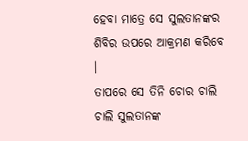ହେବା ମାତ୍ରେ ସେ ସୁଲତାନଙ୍କର ଶିବିର ଉପରେ ଆକ୍ରମଣ କରିବେ ।
ତାପରେ ସେ ତିନି ଚୋର ଚାଲି ଚାଲି ସୁଲତାନଙ୍କ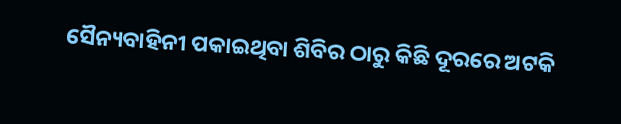ସୈନ୍ୟବାହିନୀ ପକାଇଥିବା ଶିବିର ଠାରୁ କିଛି ଦୂରରେ ଅଟକି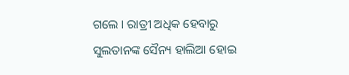ଗଲେ । ରାତ୍ରୀ ଅଧିକ ହେବାରୁ ସୁଲତାନଙ୍କ ସୈନ୍ୟ ହାଲିଆ ହୋଇ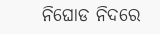ନିଘୋଡ ନିଦରେ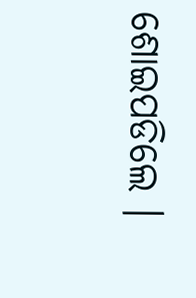ଶୋଇପଡିଲେ ।